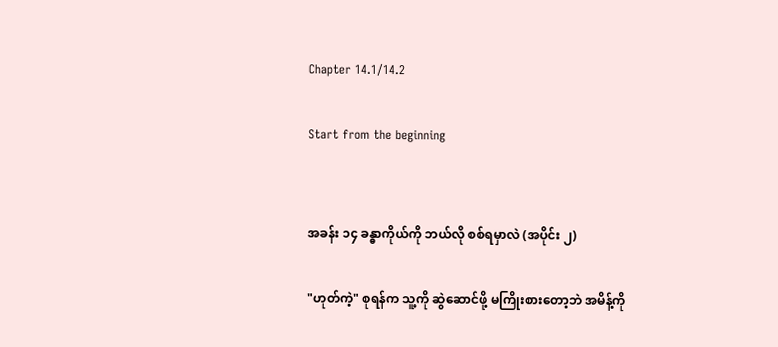Chapter 14.1/14.2

Start from the beginning


အခန်း ၁၄ ခန္ဓာကိုယ်ကို ဘယ်လို စစ်ရမှာလဲ (အပိုင်း ၂)

"ဟုတ်ကဲ့" စုရန်က သူ့ကို ဆွဲဆောင်ဖို့ မကြိုးစားတော့ဘဲ အမိန့်ကို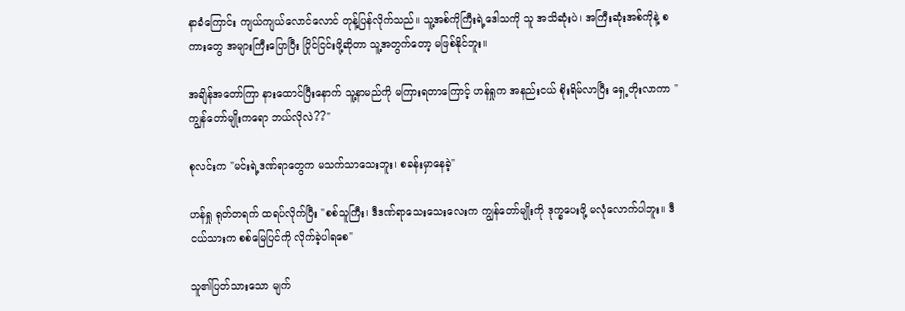နာခံကြောင်း ကျယ်ကျယ်လောင်လောင် တုန့်ပြန်လိုက်သည်။ သူ့အစ်ကိုကြီးရဲ့ဒေါသကို သူ အသိဆုံးပဲ၊ အကြီးဆုံးအစ်ကိုနဲ့ စကားတွေ အများကြီးပြောပြီး ပြိုင်ငြင်းဖို့ဆိုတာ သူ့အတွက်တော့ မဖြစ်နိုင်ဘူး။

အချိန်အတော်ကြာ နားထောင်ပြီးနောက် သူ့နာမည်ကို မကြားရတာကြောင့် ဟန်ရှုက အနည်းငယ် စိုးရိမ်လာပြီး ရှေ့တိုးလာကာ "ကျွန်တော်မျိုးကရော ဘယ်လိုလဲ??"

စုလင်းက "မင်းရဲ့ဒဏ်ရာတွေက မသက်သာသေးဘူး၊ စခန်းမှာနေခဲ့"

ဟန်ရှု ရုတ်တရက် ထရပ်လိုက်ပြီး "စစ်သူကြီး၊ ဒီဒဏ်ရာသေးသေးလေးက ကျွန်တော်မျိုးကို ဒုက္ခပေးဖို့ မလုံလောက်ပါဘူး။ ဒီငယ်သားက စစ်မြေပြင်ကို လိုက်ခဲ့ပါရစေ"

သူ၏ပြတ်သားသော မျက်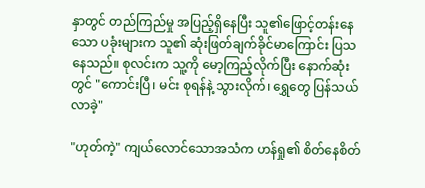နှာတွင် တည်ကြည်မှု အပြည့်ရှိနေပြီး သူ၏ဖြောင့်တန်းနေသော ပခုံးများက သူ၏ ဆုံးဖြတ်ချက်ခိုင်မာကြောင်း ပြသနေသည်။ စုလင်းက သူ့ကို မော့ကြည့်လိုက်ပြီး နောက်ဆုံးတွင် "ကောင်းပြီ၊ မင်း စုရန်နဲ့ သွားလိုက်၊ ရွှေတွေ ပြန်သယ်လာခဲ့"

"ဟုတ်ကဲ့" ကျယ်လောင်သောအသံက ဟန်ရှု၏ စိတ်နေစိတ်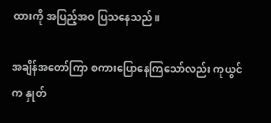ထားကို အပြည့်အဝ ပြသနေသည်။

အချိန်အတော်ကြာ စကားပြောနေကြသော်လည်း ကုယွင်က နှုတ်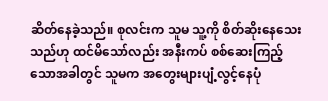ဆိတ်နေခဲ့သည်။ စုလင်းက သူမ သူ့ကို စိတ်ဆိုးနေသေးသည်ဟု ထင်မိသော်လည်း အနီးကပ် စစ်ဆေးကြည့်သောအခါတွင် သူမက အတွေးများပျံ့လွင့်နေပုံ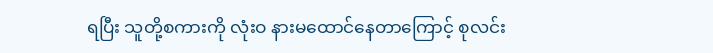ရပြီး သူတို့စကားကို လုံးဝ နားမထောင်နေတာကြောင့် စုလင်း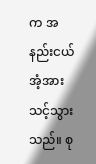က အနည်းငယ် အံ့အားသင့်သွားသည်။ စု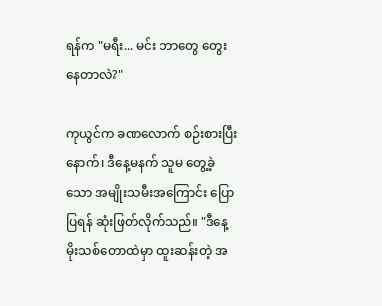ရန်က "မရီး... မင်း ဘာတွေ တွေးနေတာလဲ?"

ကုယွင်က ခဏလောက် စဉ်းစားပြီးနောက်၊ ဒီနေ့မနက် သူမ တွေ့ခဲ့သော အမျိုးသမီးအကြောင်း ပြောပြရန် ဆုံးဖြတ်လိုက်သည်။ "ဒီနေ့ မိုးသစ်တောထဲမှာ ထူးဆန်းတဲ့ အ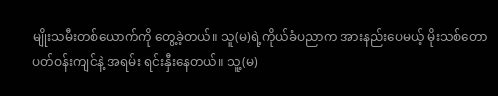မျိုးသမီးတစ်ယောက်ကို တွေ့ခဲ့တယ်။ သူ(မ)ရဲ့ကိုယ်ခံပညာက အားနည်းပေမယ့် မိုးသစ်တောပတ်ဝန်းကျင်နဲ့ အရမ်း ရင်းနှီးနေတယ်။ သူ့(မ)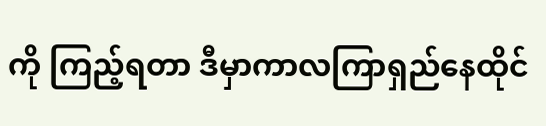ကို ကြည့်ရတာ ဒီမှာကာလကြာရှည်နေထိုင်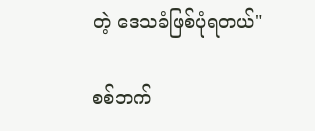တဲ့ ‌ဒေသခံဖြစ်ပုံရတယ်"

စစ်ဘက်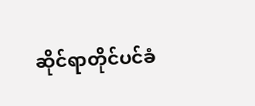ဆိုင်ရာတိုင်ပင်ခံ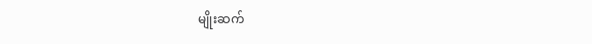မျိုးဆက်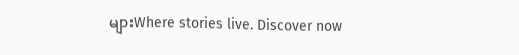များWhere stories live. Discover now